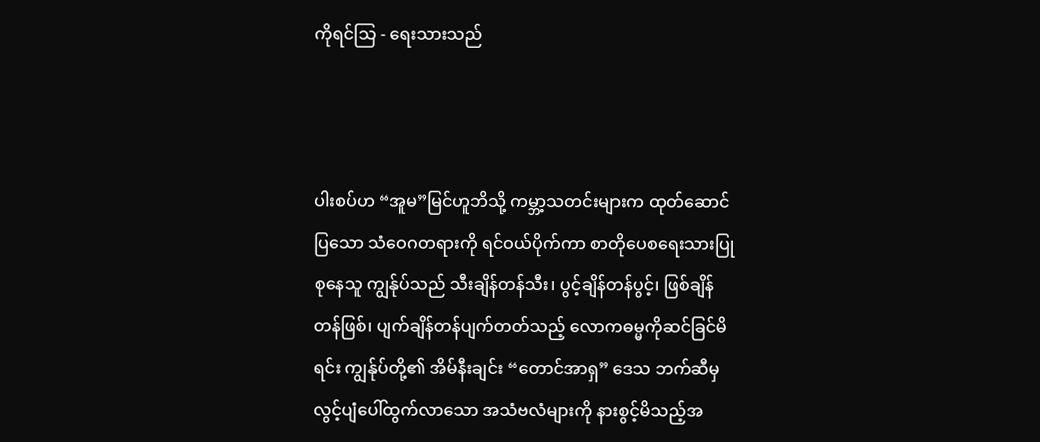ကိုရင်သြ - ရေးသားသည်



ပါးစပ်ဟ “အူမ”မြင်ဟူဘိသို့ ကမ္ဘာ့သတင်းများက ထုတ်ဆောင်ပြသော သံဝေဂတရားကို ရင်ဝယ်ပိုက်ကာ စာတိုပေစရေးသားပြုစုနေသူ ကျွန်ုပ်သည် သီးချိန်တန်သီး၊ ပွင့်ချိန်တန်ပွင့်၊ ဖြစ်ချိန်တန်ဖြစ်၊ ပျက်ချိန်တန်ပျက်တတ်သည့် လောကဓမ္မကိုဆင်ခြင်မိရင်း ကျွန်ုပ်တို့၏ အိမ်နီးချင်း “တောင်အာရှ” ဒေသ ဘက်ဆီမှ လွင့်ပျံပေါ်ထွက်လာသော အသံဗလံများကို နားစွင့်မိသည့်အ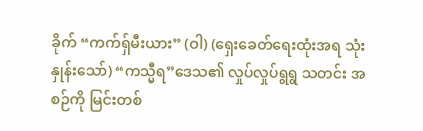ခိုက် “ကက်ရှ်မီးယား” (ဝါ) (ရှေးခေတ်ရေးထုံးအရ သုံးနှုန်းသော်) “ကသ္မီရ”ဒေသ၏ လှုပ်လှုပ်ရွရွ သတင်း အစဉ်ကို မြင်းတစ်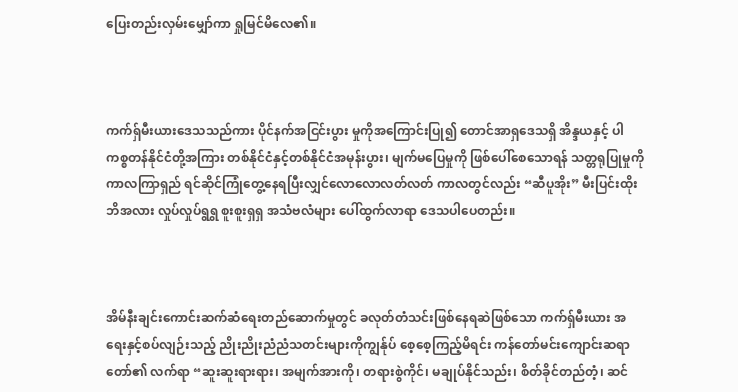ပြေးတည်းလှမ်းမျှော်ကာ ရှုမြင်မိလေ၏။



ကက်ရှ်မီးယားဒေသသည်ကား ပိုင်နက်အငြင်းပွား မှုကိုအကြောင်းပြု၍ တောင်အာရှဒေသရှိ အိန္ဒယနှင့် ပါကစ္စတန်နိုင်ငံတို့အကြား တစ်နိုင်ငံနှင့်တစ်နိုင်ငံအမုန်းပွား၊ မျက်မပြေမှုကို ဖြစ်ပေါ်စေသောရန် သတ္တရုပြုမှုကို ကာလကြာရှည် ရင်ဆိုင်ကြုံတွေ့နေရပြီးလျှင်လောလောလတ်လတ် ကာလတွင်လည်း “ဆီပူအိုး” မီးပြင်းထိုးဘိအလား လှုပ်လှုပ်ရွရွ စူးစူးရှရှ အသံဗလံများ ပေါ်ထွက်လာရာ ဒေသပါပေတည်း။



အိမ်နီးချင်းကောင်းဆက်ဆံရေးတည်ဆောက်မှုတွင် ခလုတ်တံသင်းဖြစ်နေရဆဲဖြစ်သော ကက်ရှ်မီးယား အရေးနှင့်စပ်လျဉ်းသည့် ညိုးညိုးညံညံသတင်းများကိုကျွန်ုပ် စေ့စေ့ကြည့်မိရင်း ကန်တော်မင်းကျောင်းဆရာ တော်၏ လက်ရာ “ဆူးဆူးရားရား၊ အမျက်အားကို၊ တရားစွဲကိုင်၊ မချုပ်နိုင်သည်း၊ စိတ်ခိုင်တည်တံ့၊ ဆင်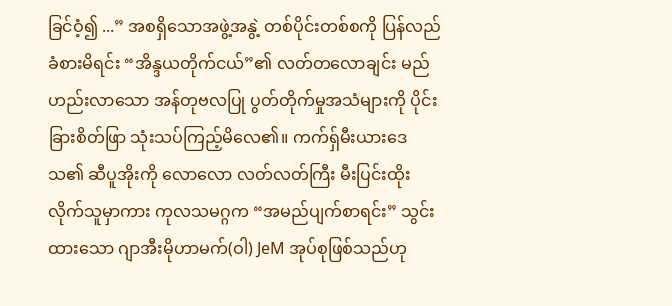ခြင်ဝံ့၍ ...” အစရှိသောအဖွဲ့အနွဲ့ တစ်ပိုင်းတစ်စကို ပြန်လည်ခံစားမိရင်း “အိန္ဒယတိုက်ငယ်”၏ လတ်တလောချင်း မည်ဟည်းလာသော အန်တုဗလပြု ပွတ်တိုက်မှုအသံများကို ပိုင်းခြားစိတ်ဖြာ သုံးသပ်ကြည့်မိလေ၏။ ကက်ရှ်မီးယားဒေသ၏ ဆီပူအိုးကို လောလော လတ်လတ်ကြီး မီးပြင်းထိုးလိုက်သူမှာကား ကုလသမဂ္ဂက “အမည်ပျက်စာရင်း” သွင်းထားသော ဂျာအီးမိုဟာမက်(ဝါ) JeM အုပ်စုဖြစ်သည်ဟု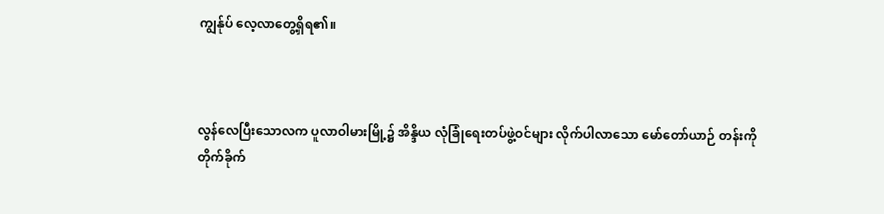ကျွန်ုပ် လေ့လာတွေ့ရှိရ၏။



လွန်လေပြီးသောလက ပူလာဝါမားမြို့၌ အိန္ဒိယ လုံခြုံရေးတပ်ဖွဲ့ဝင်များ လိုက်ပါလာသော မော်တော်ယာဉ် တန်းကို တိုက်ခိုက်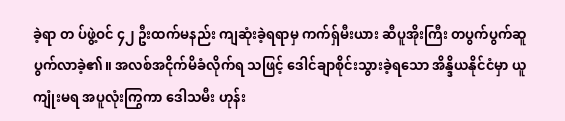ခဲ့ရာ တ ပ်ဖွဲ့ဝင် ၄၂ ဦးထက်မနည်း ကျဆုံးခဲ့ရရာမှ ကက်ရှ်မီးယား ဆီပူအိုးကြီး တပွက်ပွက်ဆူပွက်လာခဲ့၏။ အလစ်အငိုက်မိခံလိုက်ရ သဖြင့် ဒေါင်ချာစိုင်းသွားခဲ့ရသော အိန္ဒိယနိုင်ငံမှာ ယူကျုံးမရ အပူလုံးကြွကာ ဒေါသမီး ဟုန်း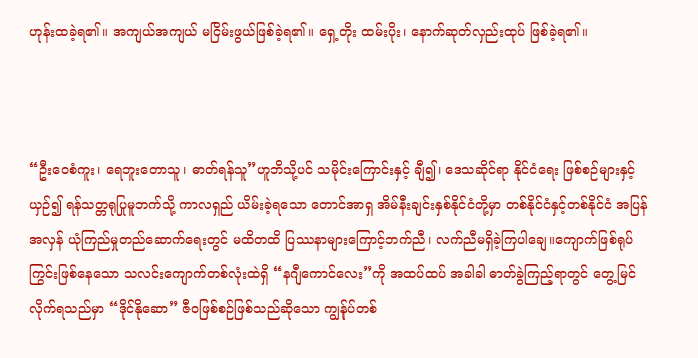ဟုန်းထခဲ့ရ၏။ အကျယ်အကျယ် မငြိမ်းဖွယ်ဖြစ်ခဲ့ရ၏။ ရှေ့တိုး ထမ်းပိုး၊ နောက်ဆုတ်လှည်းထုပ် ဖြစ်ခဲ့ရ၏။



“ဦးဝေစံကူး၊ ရေဘူးတောသူ၊ ဓာတ်ရန်သူ”ဟူဘိသို့ပင် သမိုင်းကြောင်းနှင့် ချီ၍၊ ဒေသဆိုင်ရာ နိုင်ငံရေး ဖြစ်စဉ်များနှင့်ယှဉ်၍ ရန်သတ္တရုပြုမူဘက်သို့ ကာလရှည် ယိမ်းခဲ့ရသော တောင်အာရှ အိမ်နီးချင်းနှစ်နိုင်ငံတို့မှာ တစ်နိုင်ငံနှင့်တစ်နိုင်ငံ အပြန်အလှန် ယုံကြည်မှုတည်ဆောက်ရေးတွင် မထိတထိ ပြဿနာများကြောင့်ဘက်ညီ၊ လက်ညီမရှိခဲ့ကြပါချေ။ကျောက်ဖြစ်ရုပ်ကြွင်းဖြစ်နေသော သလင်းကျောက်တစ်လုံးထဲရှိ “နဂျီကောင်လေး”ကို အထပ်ထပ် အခါခါ ဓာတ်ခွဲကြည့်ရာတွင် တွေ့မြင်လိုက်ရသည်မှာ “ဒိုင်နိုဆော” ဇီဝဖြစ်စဉ်ဖြစ်သည်ဆိုသော ကျွန်ုပ်တစ်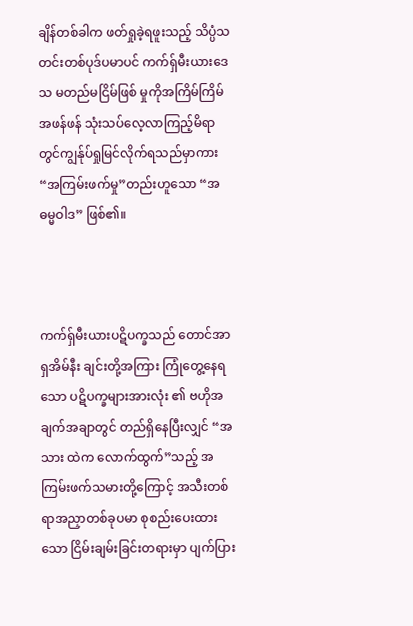ချိန်တစ်ခါက ဖတ်ရှုခဲ့ရဖူးသည့် သိပ္ပံသတင်းတစ်ပုဒ်ပမာပင် ကက်ရှ်မီးယားဒေသ မတည်မငြိမ်ဖြစ် မှုကိုအကြိမ်ကြိမ် အဖန်ဖန် သုံးသပ်လေ့လာကြည့်မိရာ တွင်ကျွန်ုပ်ရှုမြင်လိုက်ရသည်မှာကား “အကြမ်းဖက်မှု”တည်းဟူသော “အဓမ္မဝါဒ” ဖြစ်၏။



ကက်ရှ်မီးယားပဋိပက္ခသည် တောင်အာရှအိမ်နီး ချင်းတို့အကြား ကြုံတွေ့နေရသော ပဋိပက္ခများအားလုံး ၏ ဗဟိုအချက်အချာတွင် တည်ရှိနေပြီးလျှင် “အသား ထဲက လောက်ထွက်”သည့် အကြမ်းဖက်သမားတို့ကြောင့် အသီးတစ်ရာအညှာတစ်ခုပမာ စုစည်းပေးထား သော ငြိမ်းချမ်းခြင်းတရားမှာ ပျက်ပြား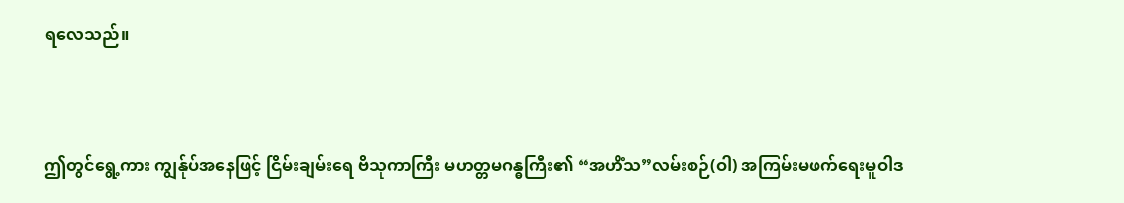ရလေသည်။



ဤတွင်ရွေ့ကား ကျွန်ုပ်အနေဖြင့် ငြိမ်းချမ်းရေ ဗိသုကာကြီး မဟတ္တမဂန္ဓကြီး၏ “အဟိံသ”လမ်းစဉ်(ဝါ) အကြမ်းမဖက်ရေးမူဝါဒ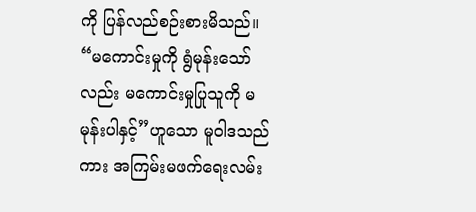ကို ပြန်လည်စဉ်းစားမိသည်။ “မကောင်းမှုကို ရွံမုန်းသော်လည်း မကောင်းမှုပြုသူကို မမုန်းပါနှင့်”ဟူသော မူဝါဒသည်ကား အကြမ်းမဖက်ရေးလမ်း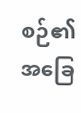စဉ်၏ အခြေ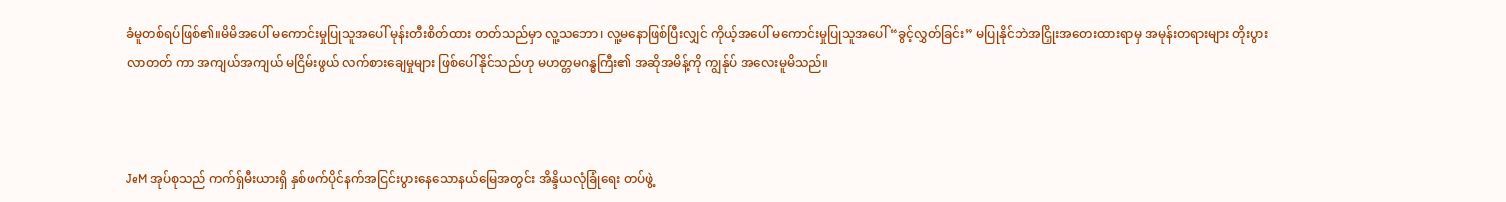ခံမူတစ်ရပ်ဖြစ်၏။မိမိအပေါ် မကောင်းမှုပြုသူအပေါ် မုန်းတီးစိတ်ထား တတ်သည်မှာ လူ့သဘော၊ လူ့မနောဖြစ်ပြီးလျှင် ကိုယ့်အပေါ် မကောင်းမှုပြုသူအပေါ် “ခွင့်လွှတ်ခြင်း” မပြုနိုင်ဘဲအငြှိုးအတေးထားရာမှ အမုန်းတရားများ တိုးပွား လာတတ် ကာ အကျယ်အကျယ် မငြိမ်းဖွယ် လက်စားချေမှုများ ဖြစ်ပေါ်နိုင်သည်ဟု မဟတ္တမဂန္ဓကြီး၏ အဆိုအမိန့်ကို ကျွန်ုပ် အလေးမူမိသည်။



JeM အုပ်စုသည် ကက်ရှ်မီးယားရှိ နှစ်ဖက်ပိုင်နက်အငြင်းပွားနေသောနယ်မြေအတွင်း အိန္ဒိယလုံခြုံရေး တပ်ဖွဲ့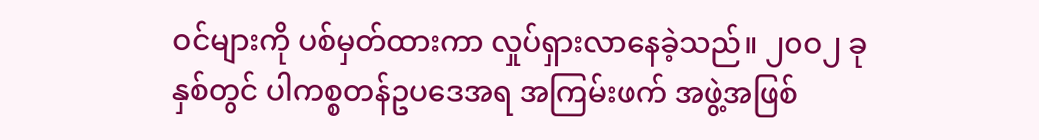ဝင်များကို ပစ်မှတ်ထားကာ လှုပ်ရှားလာနေခဲ့သည်။ ၂၀ဝ၂ ခုနှစ်တွင် ပါကစ္စတန်ဥပဒေအရ အကြမ်းဖက် အဖွဲ့အဖြစ်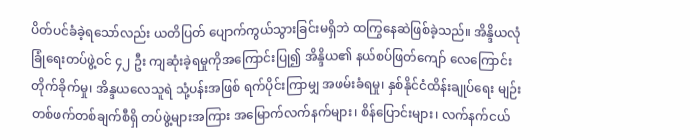ပိတ်ပင်ခံခဲ့ရသော်လည်း ယတိပြတ် ပျောက်ကွယ်သွားခြင်းမရှိဘဲ ထကြွနေဆဲဖြစ်ခဲ့သည်။ အိန္ဒိယလုံခြုံရေးတပ်ဖွဲ့ဝင် ၄၂ ဦး ကျဆုံးခဲ့ရမှုကိုအကြောင်းပြု၍ အိန္ဒိယ၏ နယ်စပ်ဖြတ်ကျော် လေကြောင်း တိုက်ခိုက်မှု၊ အိန္ဒယလေသူရဲ သုံ့ပန်းအဖြစ် ရက်ပိုင်းကြာမျှ အဖမ်းခံရမှု၊ နှစ်နိုင်ငံထိန်းချုပ်ရေး မျဉ်းတစ်ဖက်တစ်ချက်စီရှိ တပ်ဖွဲ့များအကြား အမြောက်လက်နက်များ၊ စိန်ပြောင်းများ၊ လက်နက်ငယ်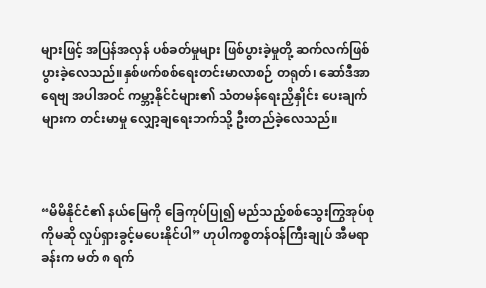များဖြင့် အပြန်အလှန် ပစ်ခတ်မှုများ ဖြစ်ပွားခဲ့မှုတို့ ဆက်လက်ဖြစ်ပွားခဲ့လေသည်။နှစ်ဖက်စစ်ရေးတင်းမာလာစဉ် တရုတ်၊ ဆော်ဒီအာရေဗျ အပါအဝင် ကမ္ဘာ့နိုင်ငံများ၏ သံတမန်ရေးညှိနှိုင်း ပေးချက်များက တင်းမာမှု လျှော့ချရေးဘက်သို့ ဦးတည်ခဲ့လေသည်။



“မိမိနိုင်ငံ၏ နယ်မြေကို ခြေကုပ်ပြု၍ မည်သည့်စစ်သွေးကြွအုပ်စုကိုမဆို လှုပ်ရှားခွင့်မပေးနိုင်ပါ” ဟုပါကစ္စတန်ဝန်ကြီးချုပ် အီမရာခန်းက မတ် ၈ ရက်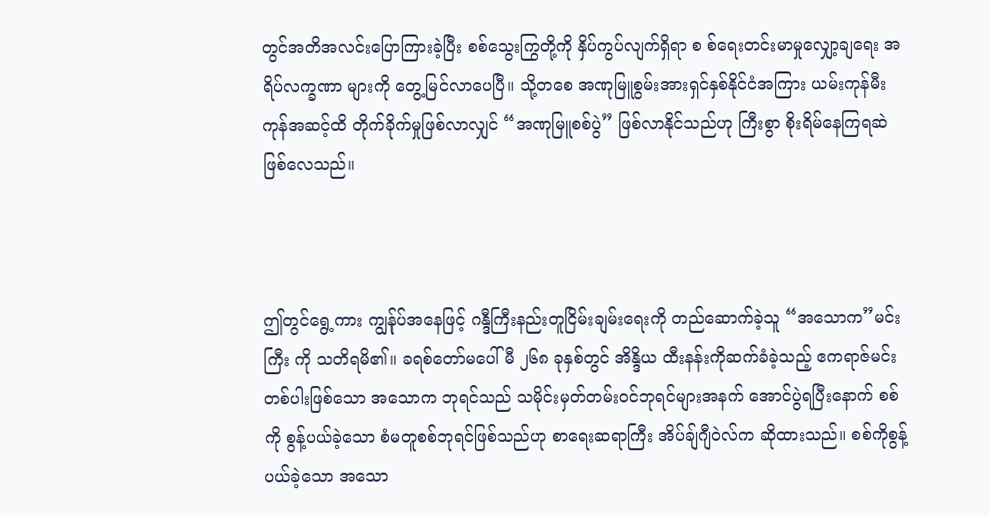တွင်အတိအလင်းပြောကြားခဲ့ပြီး စစ်သွေးကြွတို့ကို နှိပ်ကွပ်လျက်ရှိရာ စ စ်ရေးတင်းမာမှုလျှော့ချရေး အရိပ်လက္ခဏာ များကို တွေ့မြင်လာပေပြီ။ သို့တစေ အဏုမြူစွမ်းအားရှင်နှစ်နိုင်ငံအကြား ယမ်းကုန်မီးကုန်အဆင့်ထိ တိုက်ခိုက်မှုဖြစ်လာလျှင် “အဏုမြူစစ်ပွဲ” ဖြစ်လာနိုင်သည်ဟု ကြီးစွာ စိုးရိမ်နေကြရဆဲ ဖြစ်လေသည်။



ဤတွင်ရွေ့ကား ကျွန်ုပ်အနေဖြင့် ဂန္ဒီကြီးနည်းတူငြိမ်းချမ်းရေးကို တည်ဆောက်ခဲ့သူ “အသောက”မင်းကြီး ကို သတိရမိ၏။ ခရစ်တော်မပေါ်မီ ၂၆၈ ခုနှစ်တွင် အိန္ဒိယ ထီးနန်းကိုဆက်ခံခဲ့သည့် ဧကရာဇ်မင်းတစ်ပါးဖြစ်သော အသောက ဘုရင်သည် သမိုင်းမှတ်တမ်းဝင်ဘုရင်များအနက် အောင်ပွဲရပြီးနောက် စစ်ကို စွန့်ပယ်ခဲ့သော စံမတူစစ်ဘုရင်ဖြစ်သည်ဟု စာရေးဆရာကြီး အိပ်ချ်ဂျီဝဲလ်က ဆိုထားသည်။ စစ်ကိုစွန့်ပယ်ခဲ့သော အသော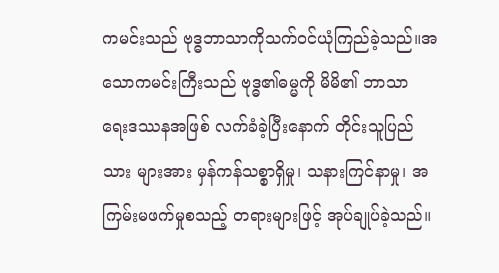ကမင်းသည် ဗုဒ္ဓဘာသာကိုသက်ဝင်ယုံကြည်ခဲ့သည်။အသောကမင်းကြီးသည် ဗုဒ္ဓ၏ဓမ္မကို မိမိ၏ ဘာသာ ရေးဒဿနအဖြစ် လက်ခံခဲ့ပြီးနောက် တိုင်းသူပြည်သား များအား မှန်ကန်သစ္စာရှိမှု၊ သနားကြင်နာမှု၊ အကြမ်းမဖက်မှုစသည့် တရားများဖြင့် အုပ်ချုပ်ခဲ့သည်။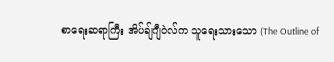စာရေးဆရာကြီး အိပ်ချ်ဂျီဝဲလ်က သူရေးသားသော (The Outline of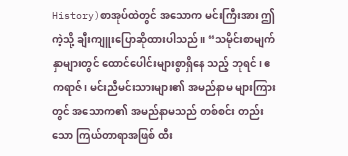History)စာအုပ်ထဲတွင် အသောက မင်းကြီးအား ဤကဲ့သို့ ချီးကျူးပြောဆိုထားပါသည်။ “သမိုင်းစာမျက်နှာများတွင် ထောင်ပေါင်းများစွာရှိနေ သည့် ဘုရင်၊ ဧကရာဇ်၊ မင်းညီမင်းသားများ၏ အမည်နာမ များကြားတွင် အသောက၏ အမည်နာမသည် တစ်စင်း တည်းသော ကြယ်တာရာအဖြစ် ထီး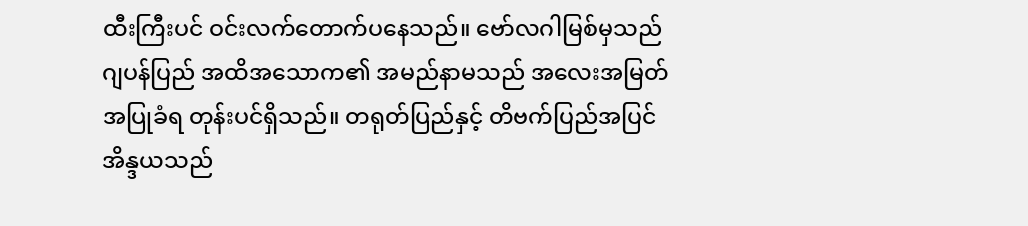ထီးကြီးပင် ဝင်းလက်တောက်ပနေသည်။ ဗော်လဂါမြစ်မှသည် ဂျပန်ပြည် အထိအသောက၏ အမည်နာမသည် အလေးအမြတ် အပြုခံရ တုန်းပင်ရှိသည်။ တရုတ်ပြည်နှင့် တိဗက်ပြည်အပြင်အိန္ဒယသည်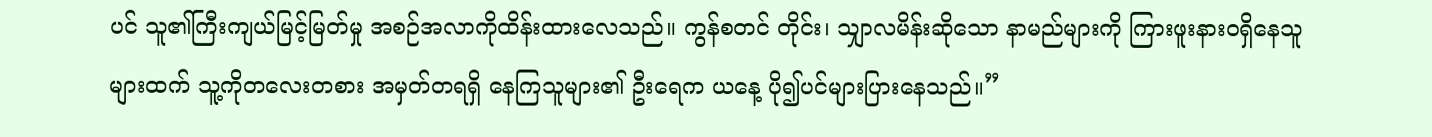ပင် သူ၏ကြီးကျယ်မြင့်မြတ်မှု အစဉ်အလာကိုထိန်းထားလေသည်။ ကွန်စတင် တိုင်း၊ သျှာလမိန်းဆိုသော နာမည်များကို ကြားဖူးနားဝရှိနေသူများထက် သူ့ကိုတလေးတစား အမှတ်တရရှိ နေကြသူများ၏ ဦးရေက ယနေ့ ပို၍ပင်များပြားနေသည်။”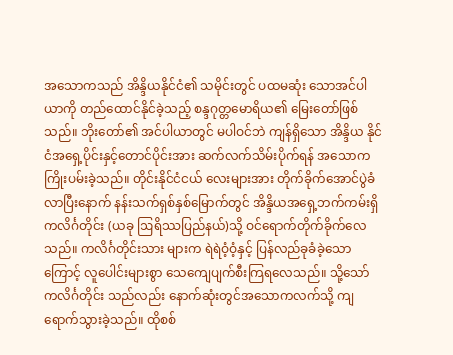အသောကသည် အိန္ဒိယနိုင်ငံ၏ သမိုင်းတွင် ပထမဆုံး သောအင်ပါယာကို တည်ထောင်နိုင်ခဲ့သည့် စန္ဒဂုတ္တမောရိယ၏ မြေးတော်ဖြစ်သည်။ ဘိုးတော်၏ အင်ပါယာတွင် မပါဝင်ဘဲ ကျန်ရှိသော အိန္ဒိယ နိုင်ငံအရှေ့ပိုင်းနှင့်တောင်ပိုင်းအား ဆက်လက်သိမ်းပိုက်ရန် အသောက ကြိုးပမ်းခဲ့သည်။ တိုင်းနိုင်ငံငယ် လေးများအား တိုက်ခိုက်အောင်ပွဲခံလာပြီးနောက် နန်းသက်ရှစ်နှစ်မြောက်တွင် အိန္ဒိယအရှေ့ဘက်ကမ်းရှိ ကလိင်္ဂတိုင်း (ယခု ဩရိဿပြည်နယ်)သို့ ဝင်ရောက်တိုက်ခိုက်လေသည်။ ကလိင်္ဂတိုင်းသား များက ရဲရဲဝံ့ဝံ့နှင့် ပြန်လည်ခုခံခဲ့သောကြောင့် လူပေါင်းများစွာ သေကျေပျက်စီးကြရလေသည်။ သို့သော် ကလိင်္ဂတိုင်း သည်လည်း နောက်ဆုံးတွင်အသောကလက်သို့ ကျရောက်သွားခဲ့သည်။ ထိုစစ်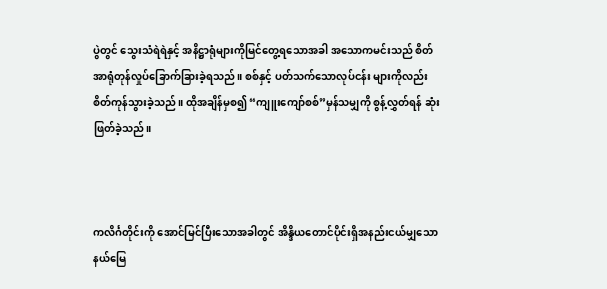ပွဲတွင် သွေးသံရဲရဲနှင့် အနိဋ္ဌာရုံများကိုမြင်တွေ့ရသောအခါ အသောကမင်းသည် စိတ်အာရုံတုန်လှုပ်ခြောက်ခြားခဲ့ရသည်။ စစ်နှင့် ပတ်သက်သောလုပ်ငန်း များကိုလည်း စိတ်ကုန်သွားခဲ့သည်။ ထိုအချိန်မှစ၍ “ကျူးကျော်စစ်”မှန်သမျှကို စွန့်လွှတ်ရန် ဆုံးဖြတ်ခဲ့သည်။



ကလိင်္ဂတိုင်းကို အောင်မြင်ပြီးသောအခါတွင် အိန္ဒိယတောင်ပိုင်းရှိအနည်းငယ်မျှသော နယ်မြေ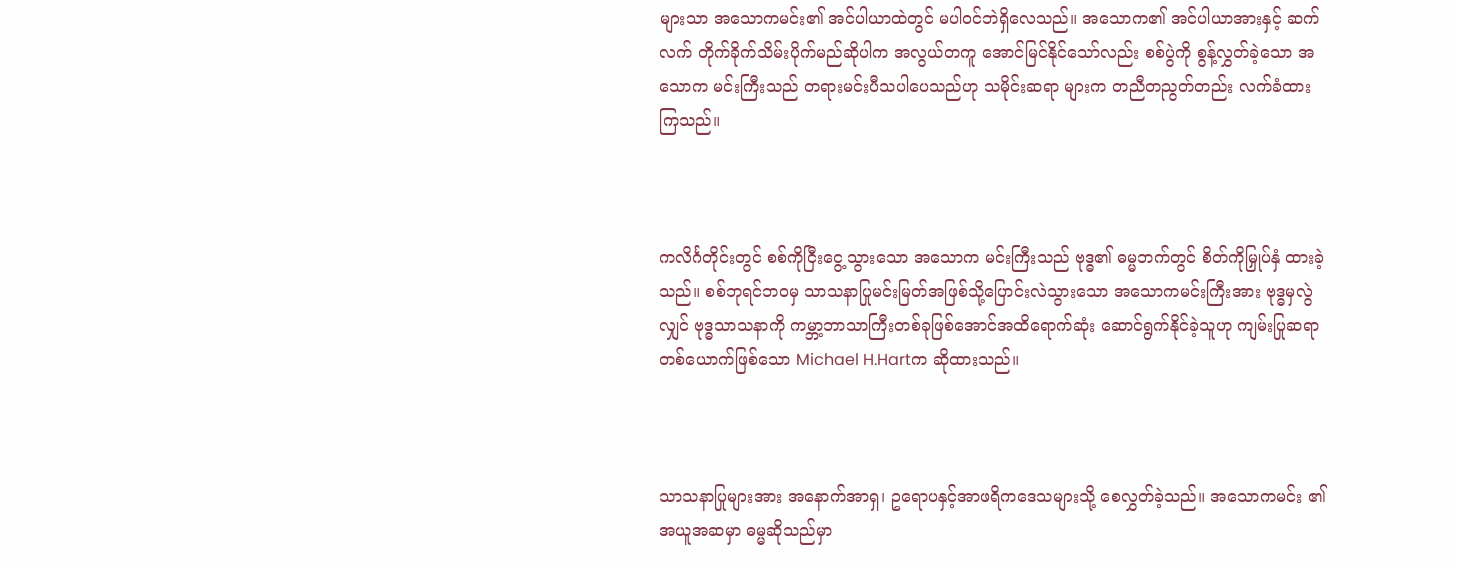များသာ အသောကမင်း၏ အင်ပါယာထဲတွင် မပါဝင်ဘဲရှိလေသည်။ အသောက၏ အင်ပါယာအားနှင့် ဆက်လက် တိုက်ခိုက်သိမ်းပိုက်မည်ဆိုပါက အလွယ်တကူ အောင်မြင်နိုင်သော်လည်း စစ်ပွဲကို စွန့်လွှတ်ခဲ့သော အသောက မင်းကြီးသည် တရားမင်းပီသပါပေသည်ဟု သမိုင်းဆရာ များက တညီတညွတ်တည်း လက်ခံထားကြသည်။



ကလိင်္ဂတိုင်းတွင် စစ်ကိုငြီးငွေ့သွားသော အသောက မင်းကြီးသည် ဗုဒ္ဓ၏ ဓမ္မဘက်တွင် စိတ်ကိုမြှုပ်နှံ ထားခဲ့သည်။ စစ်ဘုရင်ဘဝမှ သာသနာပြုမင်းမြတ်အဖြစ်သို့ပြောင်းလဲသွားသော အသောကမင်းကြီးအား ဗုဒ္ဓမှလွဲလျှင် ဗုဒ္ဓသာသနာကို ကမ္ဘာ့ဘာသာကြီးတစ်ခုဖြစ်အောင်အထိရောက်ဆုံး ဆောင်ရွက်နိုင်ခဲ့သူဟု ကျမ်းပြုဆရာ တစ်ယောက်ဖြစ်သော Michael H.Hartက ဆိုထားသည်။



သာသနာပြုများအား အနောက်အာရှ၊ ဥရောပနှင့်အာဖရိကဒေသများသို့ စေလွှတ်ခဲ့သည်။ အသောကမင်း ၏ အယူအဆမှာ ဓမ္မဆိုသည်မှာ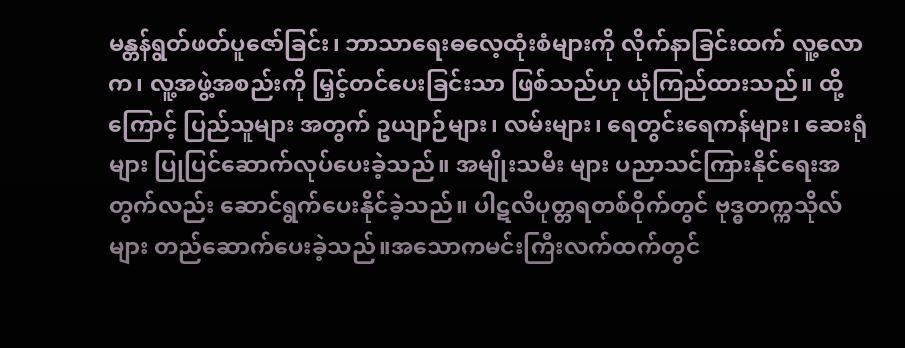မန္တန်ရွတ်ဖတ်ပူဇော်ခြင်း၊ ဘာသာရေးဓလေ့ထုံးစံများကို လိုက်နာခြင်းထက် လူ့လောက၊ လူ့အဖွဲ့အစည်းကို မြှင့်တင်ပေးခြင်းသာ ဖြစ်သည်ဟု ယုံကြည်ထားသည်။ ထို့ကြောင့် ပြည်သူများ အတွက် ဥယျာဉ်များ၊ လမ်းများ၊ ရေတွင်းရေကန်များ၊ ဆေးရုံများ ပြုပြင်ဆောက်လုပ်ပေးခဲ့သည်။ အမျိုးသမီး များ ပညာသင်ကြားနိုင်ရေးအတွက်လည်း ဆောင်ရွက်ပေးနိုင်ခဲ့သည်။ ပါဋလိပုတ္တရတစ်ဝိုက်တွင် ဗုဒ္ဓတက္ကသိုလ်များ တည်ဆောက်ပေးခဲ့သည်။အသောကမင်းကြီးလက်ထက်တွင်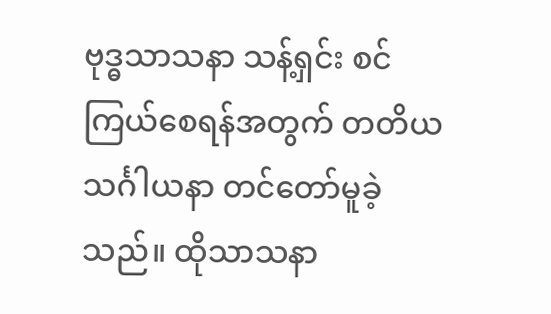ဗုဒ္ဓသာသနာ သန့်ရှင်း စင်ကြယ်စေရန်အတွက် တတိယသင်္ဂါယနာ တင်တော်မူခဲ့သည်။ ထိုသာသနာ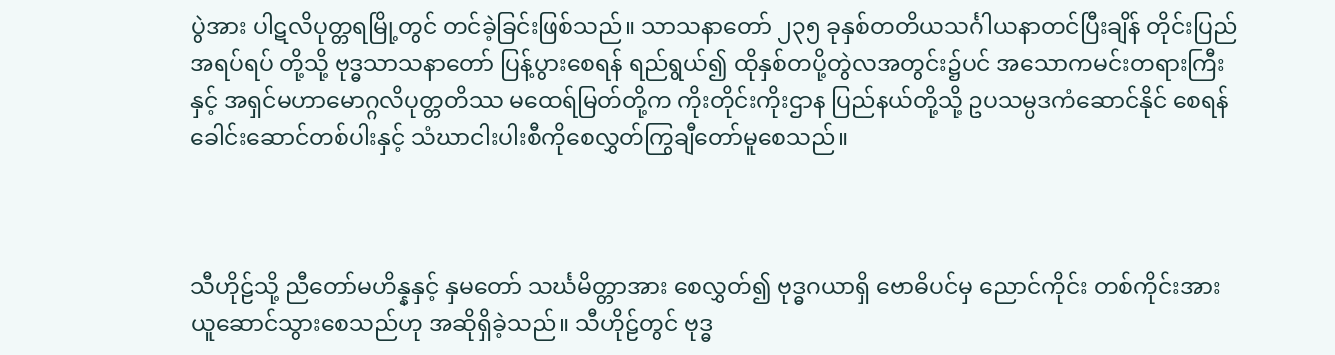ပွဲအား ပါဋလိပုတ္တရမြို့တွင် တင်ခဲ့ခြင်းဖြစ်သည်။ သာသနာတော် ၂၃၅ ခုနှစ်တတိယသင်္ဂါယနာတင်ပြီးချိန် တိုင်းပြည်အရပ်ရပ် တို့သို့ ဗုဒ္ဓသာသနာတော် ပြန့်ပွားစေရန် ရည်ရွယ်၍ ထိုနှစ်တပို့တွဲလအတွင်း၌ပင် အသောကမင်းတရားကြီးနှင့် အရှင်မဟာမောဂ္ဂလိပုတ္တတိဿ မထေရ်မြတ်တို့က ကိုးတိုင်းကိုးဌာန ပြည်နယ်တို့သို့ ဥပသမ္ပဒကံဆောင်နိုင် စေရန် ခေါင်းဆောင်တစ်ပါးနှင့် သံဃာငါးပါးစီကိုစေလွှတ်ကြွချီတော်မူစေသည်။



သီဟိုဠ်သို့ ညီတော်မဟိန္နနှင့် နှမတော် သင်္ဃမိတ္တာအား စေလွှတ်၍ ဗုဒ္ဓဂယာရှိ ဗောဓိပင်မှ ညောင်ကိုင်း တစ်ကိုင်းအား ယူဆောင်သွားစေသည်ဟု အဆိုရှိခဲ့သည်။ သီဟိုဠ်တွင် ဗုဒ္ဓ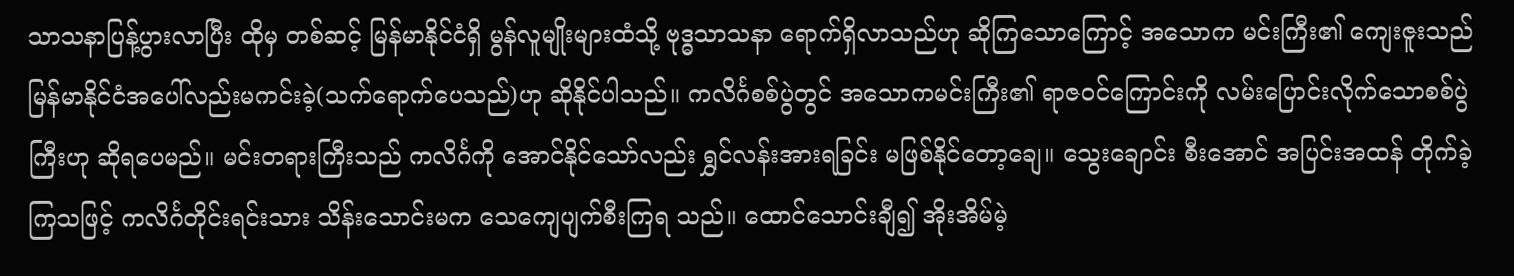သာသနာပြန့်ပွားလာပြီး ထိုမှ တစ်ဆင့် မြန်မာနိုင်ငံရှိ မွန်လူမျိုးများထံသို့ ဗုဒ္ဓသာသနာ ရောက်ရှိလာသည်ဟု ဆိုကြသောကြောင့် အသောက မင်းကြီး၏ ကျေးဇူးသည် မြန်မာနိုင်ငံအပေါ်လည်းမကင်းခဲ့(သက်ရောက်ပေသည်)ဟု ဆိုနိုင်ပါသည်။ ကလိင်္ဂစစ်ပွဲတွင် အသောကမင်းကြီး၏ ရာဇဝင်ကြောင်းကို လမ်းပြောင်းလိုက်သောစစ်ပွဲကြီးဟု ဆိုရပေမည်။ မင်းတရားကြီးသည် ကလိင်္ဂကို အောင်နိုင်သော်လည်း ရွှင်လန်းအားရခြင်း မဖြစ်နိုင်တော့ချေ။ သွေးချောင်း စီးအောင် အပြင်းအထန် တိုက်ခဲ့ကြသဖြင့် ကလိင်္ဂတိုင်းရင်းသား သိန်းသောင်းမက သေကျေပျက်စီးကြရ သည်။ ထောင်သောင်းချီ၍ အိုးအိမ်မဲ့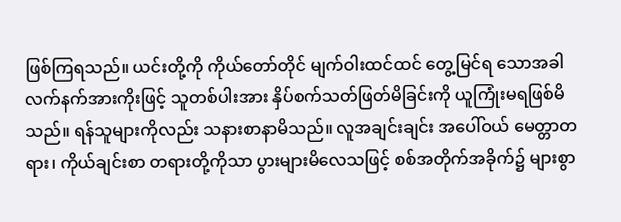ဖြစ်ကြရသည်။ ယင်းတို့ကို ကိုယ်တော်တိုင် မျက်ဝါးထင်ထင် တွေ့မြင်ရ သောအခါ လက်နက်အားကိုးဖြင့် သူတစ်ပါးအား နှိပ်စက်သတ်ဖြတ်မိခြင်းကို ယူကြုံးမရဖြစ်မိသည်။ ရန်သူများကိုလည်း သနားစာနာမိသည်။ လူအချင်းချင်း အပေါ်ဝယ် မေတ္တာတရား၊ ကိုယ်ချင်းစာ တရားတို့ကိုသာ ပွားများမိလေသဖြင့် စစ်အတိုက်အခိုက်၌ များစွာ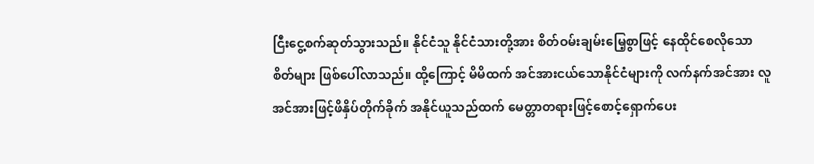ငြီးငွေ့စက်ဆုတ်သွားသည်။ နိုင်ငံသူ နိုင်ငံသားတို့အား စိတ်ဝမ်းချမ်းမြေ့စွာဖြင့် နေထိုင်စေလိုသောစိတ်များ ဖြစ်ပေါ်လာသည်။ ထို့ကြောင့် မိမိထက် အင်အားငယ်သောနိုင်ငံများကို လက်နက်အင်အား လူအင်အားဖြင့်ဖိနှိပ်တိုက်ခိုက် အနိုင်ယူသည်ထက် မေတ္တာတရားဖြင့်စောင့်ရှောက်ပေး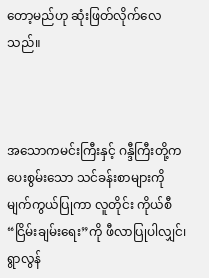တော့မည်ဟု ဆုံးဖြတ်လိုက်လေသည်။



အသောကမင်းကြီးနှင့် ဂန္ဒီကြီးတို့က ပေးစွမ်းသော သင်ခန်းစာများကို မျက်ကွယ်ပြုကာ လူတိုင်း ကိုယ်စီ “ငြိမ်းချမ်းရေး”ကို ဖီလာပြုပါလျှင်၊ ရွာလွန်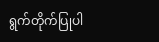ရွက်တိုက်ပြုပါ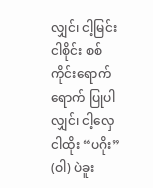လျှင်၊ ငါ့မြင်းငါစိုင်း စစ်ကိုင်းရောက်ရောက် ပြုပါလျှင်၊ ငါ့လှေငါထိုး “ပဂိုး” (ဝါ) ပဲခူး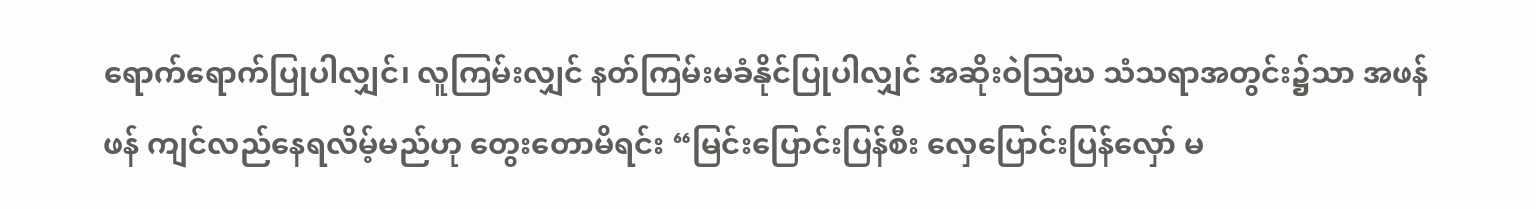ရောက်ရောက်ပြုပါလျှင်၊ လူကြမ်းလျှင် နတ်ကြမ်းမခံနိုင်ပြုပါလျှင် အဆိုးဝဲဩဃ သံသရာအတွင်း၌သာ အဖန်ဖန် ကျင်လည်နေရလိမ့်မည်ဟု တွေးတောမိရင်း “မြင်းပြောင်းပြန်စီး လှေပြောင်းပြန်လှော် မ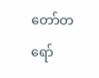တော်တရော်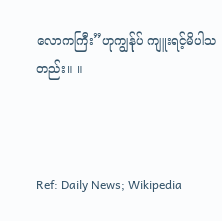လောကကြီး”ဟုကျွန်ုပ် ကျူးရင့်မိပါသတည်း။ ။



Ref: Daily News; Wikipedia